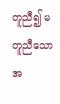တူညီ၍ မတူညီသော အ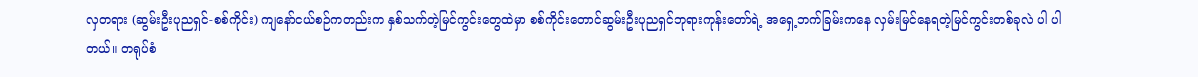လှတရား (ဆွမ်းဦးပုညရှင်-စစ်ကိုင်း) ကျနော်ငယ်စဉ်ကတည်းက နှစ်သက်တဲ့မြင်ကွင်းတွေထဲမှာ စစ်ကိုင်းတောင်ဆွမ်းဦးပုညရှင်ဘုရားကုန်းတော်ရဲ့ အရှေ့ဘက်ခြမ်းကနေ လှမ်းမြင်နေရတဲ့မြင်ကွင်းတစ်ခုလဲ ပါ ပါတယ်။ တရုပ်စံ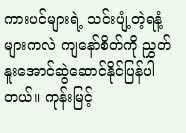ကားပင်များရဲ့ သင်းပျံ့တဲ့ရနံ့များကလဲ ကျနော်စိတ်ကို ညွှတ်နူးအောင်ဆွဲဆောင်နိုင်ပြန်ပါတယ်။ ကုန်းမြင့်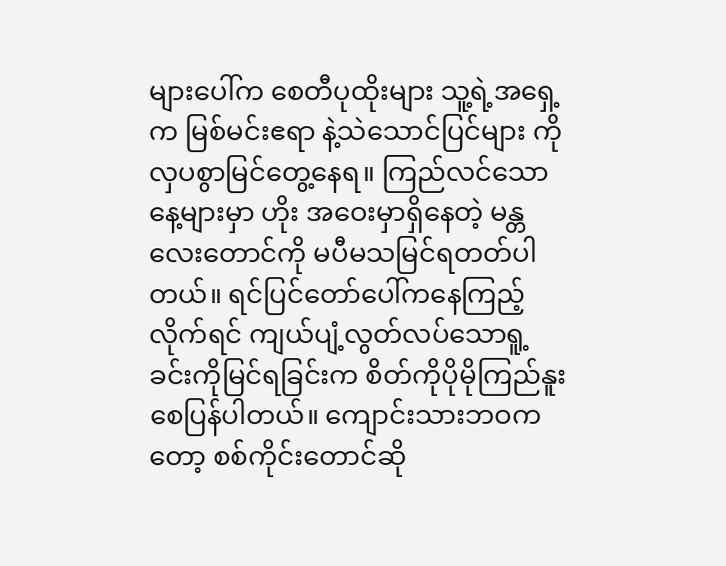များပေါ်က စေတီပုထိုးများ သူ့ရဲ့အရှေ့က မြစ်မင်းဧရာ နဲ့သဲသောင်ပြင်များ ကို လှပစွာမြင်တွေ့နေရ။ ကြည်လင်သောနေ့များမှာ ဟိုး အဝေးမှာရှိနေတဲ့ မန္တလေးတောင်ကို မပီမသမြင်ရတတ်ပါတယ်။ ရင်ပြင်တော်ပေါ်ကနေကြည့်လိုက်ရင် ကျယ်ပျံ့လွတ်လပ်သောရူ့ခင်းကိုမြင်ရခြင်းက စိတ်ကိုပိုမိုကြည်နူးစေပြန်ပါတယ်။ ကျောင်းသားဘဝကတော့ စစ်ကိုင်းတောင်ဆို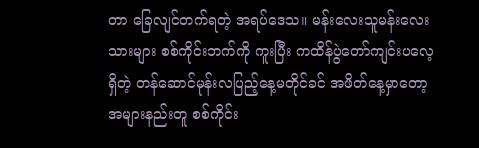တာ ခြေလျင်တက်ရတဲ့ အရပ်ဒေသ။ မန်းလေးသူမန်းလေးသားများ စစ်ကိုင်းဘက်ကို ကူးပြီး ကထိန်ပွဲတော်ကျင်းပလေ့ရှိတဲ့ တန်ဆောင်မုန်းလပြည့်နေ့မတိုင်ခင် အဖိတ်နေ့မှာတော့ အများနည်းတူ စစ်ကိုင်း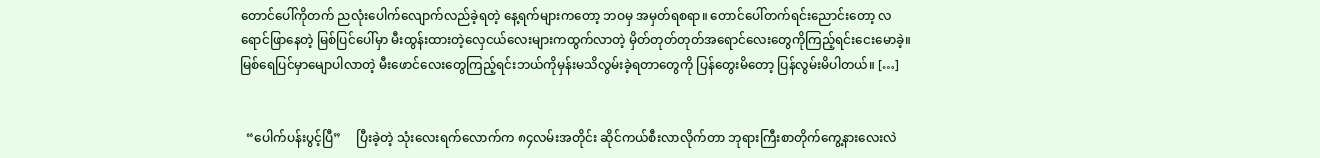တောင်ပေါ်ကိုတက် ညလုံးပေါက်လျောက်လည်ခဲ့ရတဲ့ နေ့ရက်များကတော့ ဘဝမှ အမှတ်ရစရာ။ တောင်ပေါ်တက်ရင်းညောင်းတော့ လရောင်ဖြာနေတဲ့ မြစ်ပြင်ပေါ်မှာ မီးထွန်းထားတဲ့လှေငယ်လေးများကထွက်လာတဲ့ မှိတ်တုတ်တုတ်အရောင်လေးတွေကိုကြည့်ရင်းငေးမောခဲ့။ မြစ်ရေပြင်မှာမျောပါလာတဲ့ မီးဖောင်လေးတွေကြည့်ရင်းဘယ်ကိုမှန်းမသိလွမ်းခဲ့ရတာတွေကို ပြန်တွေးမိတော့ ပြန်လွမ်းမိပါတယ်။ […]


  “ပေါက်ပန်းပွင့်ပြီ”     ပြီးခဲ့တဲ့ သုံးလေးရက်လောက်က ၈၄လမ်းအတိုင်း ဆိုင်ကယ်စီးလာလိုက်တာ ဘုရားကြီးစာတိုက်ကွေ့နားလေးလဲ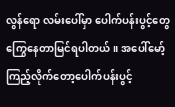လွန်ရော လမ်းပေါ်မှာ ပေါက်ပန်းပွင့်တွေကြွေနေတာမြင်ရပါတယ်။ အပေါ်မော့်ကြည့်လိုက်တော့ပေါက်ပန်းပွင့်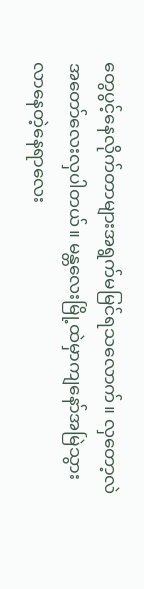တွေပွင့်နေလိုက်တာများအရွက်မမြင်ရသလောက်။ လှတော့လဲအတော်လေးလှပါတယ်။ မန္တလေးမြို့ထဲမှာကျနော်အမြဲသွားလာနေတဲ့နေရာလေး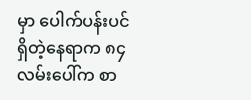မှာ ပေါက်ပန်းပင်ရှိတဲ့နေရာက ၈၄လမ်းပေါ်က စာ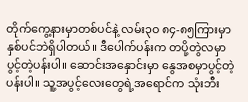တိုက်ကွေ့နားမှာတစ်ပင်နဲ့ လမ်း၃ဝ ၈၄-၈၅ကြားမှာနှစ်ပင်ဘဲရှိပါတယ်။ ဒီပေါက်ပန်းက တပို့တွဲလမှာပွင့်တဲ့ပန်းပါ။ ဆောင်းအနှောင်းမှာ နွေအစမှာပွင့်တဲ့ပန်းပါ။ သူ့အပွင့်လေးတွေရဲ့အရောင်က သုံးဘီး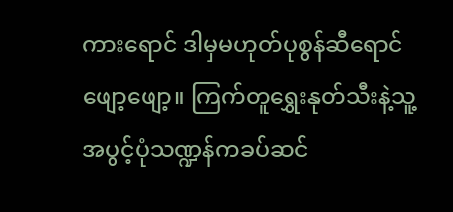ကားရောင် ဒါမှမဟုတ်ပုစွန်ဆီရောင်ဖျော့ဖျော့။ ကြက်တူရွှေးနုတ်သီးနဲ့သူ့အပွင့်ပုံသဏ္ဍန်ကခပ်ဆင်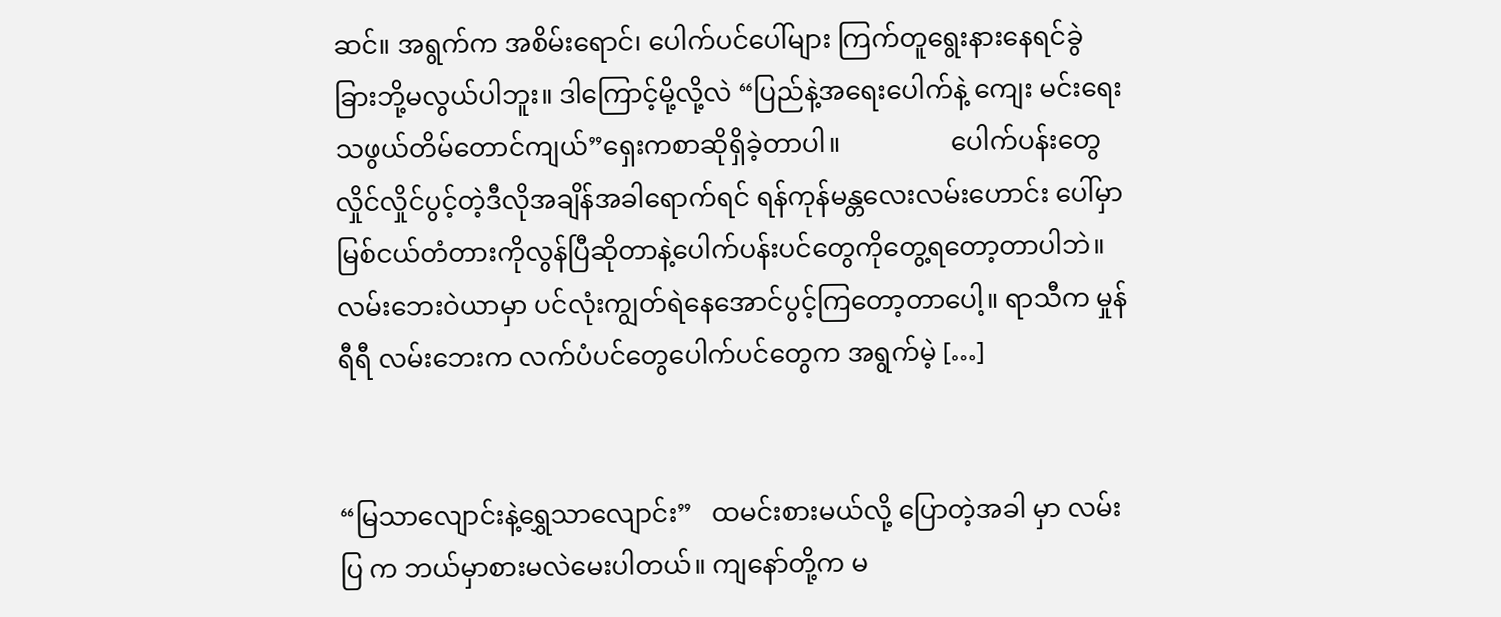ဆင်။ အရွက်က အစိမ်းရောင်၊ ပေါက်ပင်ပေါ်များ ကြက်တူရွေးနားနေရင်ခွဲခြားဘို့မလွယ်ပါဘူး။ ဒါကြောင့်မို့လို့လဲ “ပြည်နဲ့အရေးပေါက်နဲ့ ကျေး မင်းရေးသဖွယ်တိမ်တောင်ကျယ်”ရှေးကစာဆိုရှိခဲ့တာပါ။                 ပေါက်ပန်းတွေလှိုင်လှိုင်ပွင့်တဲ့ဒီလိုအချိန်အခါရောက်ရင် ရန်ကုန်မန္တလေးလမ်းဟောင်း ပေါ်မှာ မြစ်ငယ်တံတားကိုလွန်ပြီဆိုတာနဲ့ပေါက်ပန်းပင်တွေကိုတွေ့ရတော့တာပါဘဲ။ လမ်းဘေးဝဲယာမှာ ပင်လုံးကျွတ်ရဲနေအောင်ပွင့်ကြတော့တာပေါ့။ ရာသီက မှုန်ရီရီ လမ်းဘေးက လက်ပံပင်တွေပေါက်ပင်တွေက အရွက်မဲ့ […]


“မြသာလျောင်းနဲ့ရွှေသာလျောင်း”   ထမင်းစားမယ်လို့ ပြောတဲ့အခါ မှာ လမ်းပြ က ဘယ်မှာစားမလဲမေးပါတယ်။ ကျနော်တို့က မ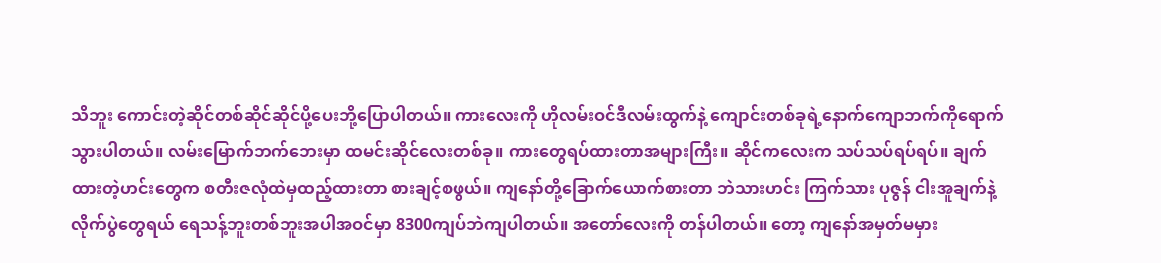သိဘူး ကောင်းတဲ့ဆိုင်တစ်ဆိုင်ဆိုင်ပို့ပေးဘို့ပြောပါတယ်။ ကားလေးကို ဟိုလမ်းဝင်ဒီလမ်းထွက်နဲ့ ကျောင်းတစ်ခုရဲ့နောက်ကျောဘက်ကိုရောက်သွားပါတယ်။ လမ်းမြောက်ဘက်ဘေးမှာ ထမင်းဆိုင်လေးတစ်ခု။ ကားတွေရပ်ထားတာအများကြီး။ ဆိုင်ကလေးက သပ်သပ်ရပ်ရပ်။ ချက်ထားတဲ့ဟင်းတွေက စတီးဇလုံထဲမှထည့်ထားတာ စားချင့်စဖွယ်။ ကျနော်တို့ခြောက်ယောက်စားတာ ဘဲသားဟင်း ကြက်သား ပုဇွန် ငါးအူချက်နဲ့လိုက်ပွဲတွေရယ် ရေသန့်ဘူးတစ်ဘူးအပါအဝင်မှာ 8300ကျပ်ဘဲကျပါတယ်။ အတော်လေးကို တန်ပါတယ်။ တော့ ကျနော်အမှတ်မမှား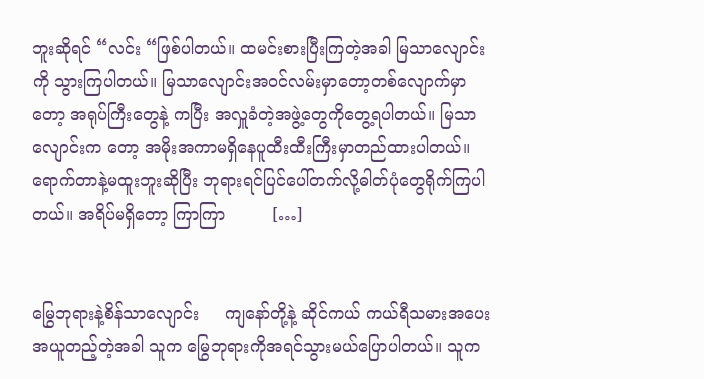ဘူးဆိုရင် “လင်း “ဖြစ်ပါတယ်။ ထမင်းစားပြီးကြတဲ့အခါ မြသာလျောင်းကို သွားကြပါတယ်။ မြသာလျောင်းအဝင်လမ်းမှာတော့တစ်လျောက်မှာတော့ အရုပ်ကြီးတွေနဲ့ ကပြီး အလှူခံတဲ့အဖွဲ့တွေကိုတွေ့ရပါတယ်။ မြသာလျောင်းက တော့ အမိုးအကာမရှိနေပူထီးထီးကြီးမှာတည်ထားပါတယ်။ ရောက်တာနဲ့မထူးဘူးဆိုပြီး ဘုရားရင်ပြင်ပေါ်တက်လို့ဓါတ်ပုံတွေရိုက်ကြပါတယ်။ အရိပ်မရှိတော့ ကြာကြာ         […]


မြွေဘုရားနဲ့စိန်သာလျောင်း     ကျနော်တို့နဲ့ ဆိုင်ကယ် ကယ်ရီသမားအပေးအယူတည့်တဲ့အခါ သူက မြွေဘုရားကိုအရင်သွားမယ်ပြောပါတယ်။ သူက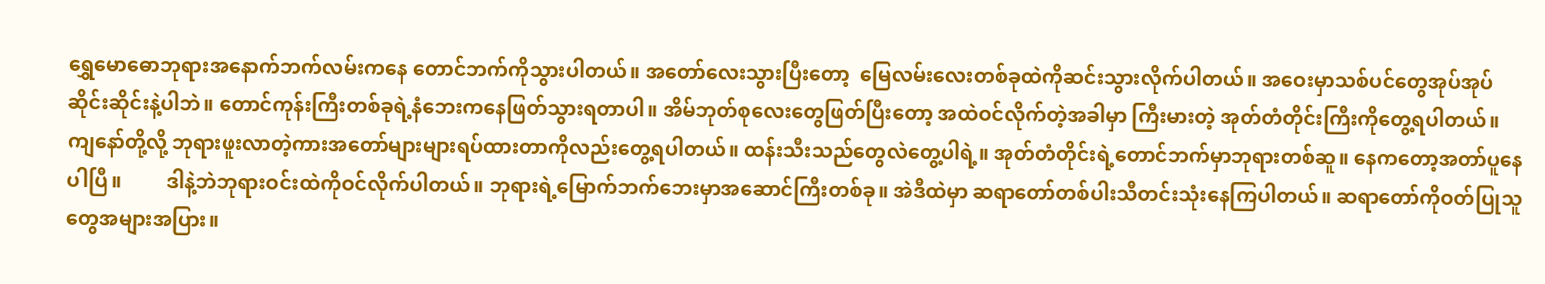ရွှေမောဓောဘုရားအနောက်ဘက်လမ်းကနေ တောင်ဘက်ကိုသွားပါတယ်။ အတော်လေးသွားပြီးတော့  မြေလမ်းလေးတစ်ခုထဲကိုဆင်းသွားလိုက်ပါတယ်။ အဝေးမှာသစ်ပင်တွေအုပ်အုပ်ဆိုင်းဆိုင်းနဲ့ပါဘဲ။ တောင်ကုန်းကြီးတစ်ခုရဲ့နံဘေးကနေဖြတ်သွားရတာပါ။ အိမ်ဘုတ်စုလေးတွေဖြတ်ပြီးတော့ အထဲဝင်လိုက်တဲ့အခါမှာ ကြီးမားတဲ့ အုတ်တံတိုင်းကြီးကိုတွေ့ရပါတယ်။ ကျနော်တို့လို့ ဘုရားဖူးလာတဲ့ကားအတော်များများရပ်ထားတာကိုလည်းတွေ့ရပါတယ်။ ထန်းသီးသည်တွေလဲတွေ့ပါရဲ့။ အုတ်တံတိုင်းရဲ့တောင်ဘက်မှာဘုရားတစ်ဆူ။ နေကတော့အတာ်ပူနေပါပြီ။         ဒါနဲ့ဘဲဘုရားဝင်းထဲကိုဝင်လိုက်ပါတယ်။ ဘုရားရဲ့မြောက်ဘက်ဘေးမှာအဆောင်ကြီးတစ်ခု။ အဲဒီထဲမှာ ဆရာတော်တစ်ပါးသီတင်းသုံးနေကြပါတယ်။ ဆရာတော်ကိုဝတ်ပြုသူတွေအများအပြား။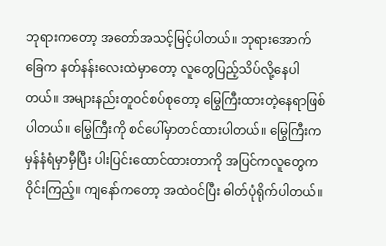ဘုရားကတော့ အတော်အသင့်မြင့်ပါတယ်။ ဘုရားအောက်ခြေက နတ်နန်းလေးထဲမှာတော့ လူတွေပြည့်သိပ်လို့နေပါတယ်။ အများနည်းတူဝင်စပ်စုတော့ မြွေကြီးထားတဲ့နေရာဖြစ်ပါတယ်။ မြွေကြီးကို စင်ပေါ်မှာတင်ထားပါတယ်။ မြွေကြီးက မှန်နံရံမှာမှီပြီး ပါးပြင်းထောင်ထားတာကို အပြင်ကလူတွေကဝိုင်းကြည့်။ ကျနော်ကတော့ အထဲဝင်ပြီး ဓါတ်ပုံရိုက်ပါတယ်။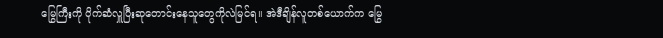မြွေကြီးကို ပိုက်ဆံလှူပြီးဆုတောင်းနေသူတွေကိုလဲမြင်ရ။ အဲဒီချိန်လူတစ်ယောက်က မြွေ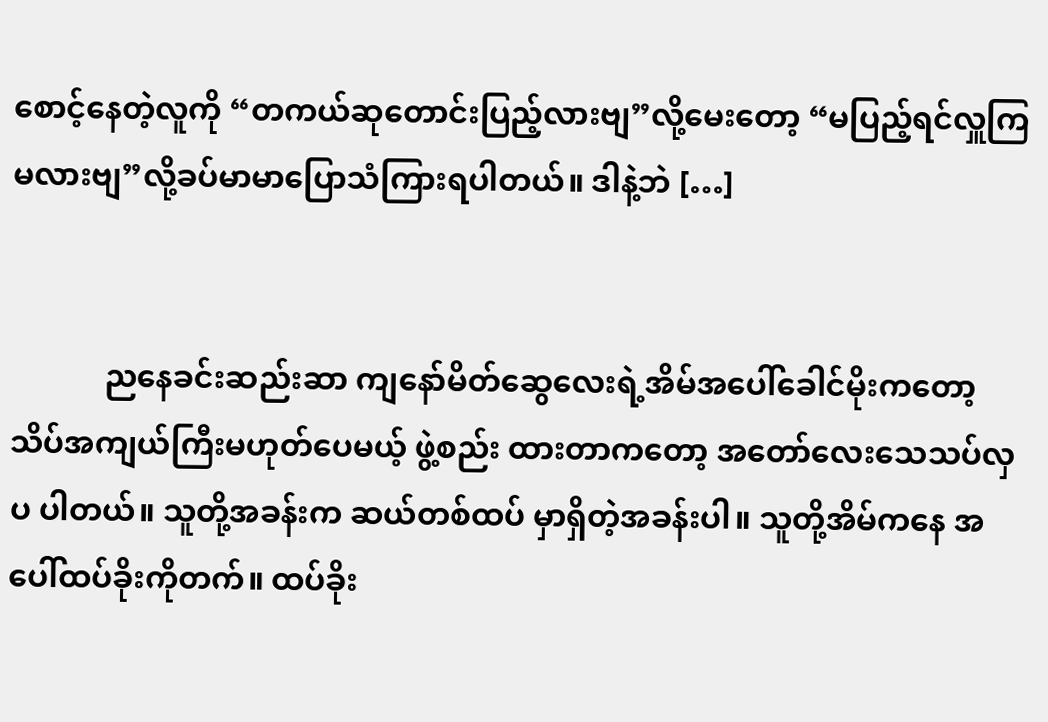စောင့်နေတဲ့လူကို “တကယ်ဆုတောင်းပြည့်လားဗျ”လို့မေးတော့ “မပြည့်ရင်လှူကြမလားဗျ”လို့ခပ်မာမာပြောသံကြားရပါတယ်။ ဒါနဲ့ဘဲ […]


            ညနေခင်းဆည်းဆာ ကျနော်မိတ်ဆွေလေးရဲ့အိမ်အပေါ်ခေါင်မိုးကတော့ သိပ်အကျယ်ကြီးမဟုတ်ပေမယ့် ဖွဲ့စည်း ထားတာကတော့ အတော်လေးသေသပ်လှပ ပါတယ်။ သူတို့အခန်းက ဆယ်တစ်ထပ် မှာရှိတဲ့အခန်းပါ။ သူတို့အိမ်ကနေ အပေါ်ထပ်ခိုးကိုတက်။ ထပ်ခိုး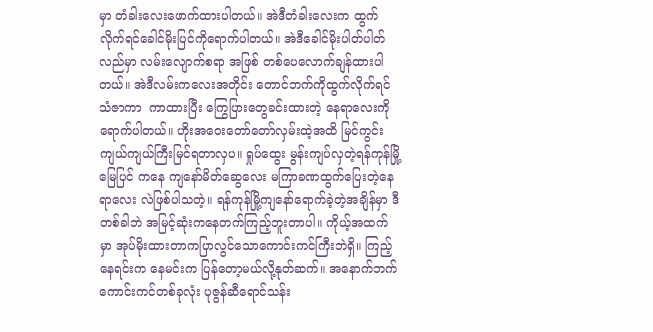မှာ တံခါးလေးဖောက်ထားပါတယ်။ အဲဒီတံခါးလေးက ထွက်လိုက်ရင်ခေါင်မိုးပြင်ကိုရောက်ပါတယ်။ အဲဒီခေါင်မိုးပါတ်ပါတ်လည်မှာ လမ်းလျောက်စရာ အဖြစ် တစ်ပေလောက်ချန်ထားပါတယ်။ အဲဒီလမ်းကလေးအတိုင်း တောင်ဘက်ကိုထွက်လိုက်ရင် သံဇာကာ  ကာထားပြီး ကြွေပြားတွေခင်းထားတဲ့ နေရာလေးကိုရောက်ပါတယ်။ ဟိုးအဝေးတော်တော်လှမ်းထဲ့အထိ မြင်ကွင်းကျယ်ကျယ်ကြီးမြင်ရတာလှပ။ ရှုပ်ထွေး မွန်းကျပ်လှတဲ့ရန်ကုန်မြို့မြေပြင် ကနေ ကျနော်မိတ်ဆွေလေး မကြာခဏထွက်ပြေးတဲ့နေရာလေး လဲဖြစ်ပါသတဲ့။ ရန်ကုန်မြို့ကျနော်ရောက်ခဲ့တဲ့အချိန်မှာ ဒီတစ်ခါဘဲ အမြင့်ဆုံးကနေတက်ကြည့်ဘူးတာပါ။ ကိုယ့်အထက်မှာ အုပ်မိုးထားတာကပြာလွင်သောကောင်းကင်ကြီးဘဲရှိ။ ကြည့်နေရင်းက နေမင်းက ပြန်တော့မယ်လို့နုတ်ဆက်။ အနောက်ဘက်ကောင်းကင်တစ်ခုလုံး ပုဇွန်ဆီရောင်သန်း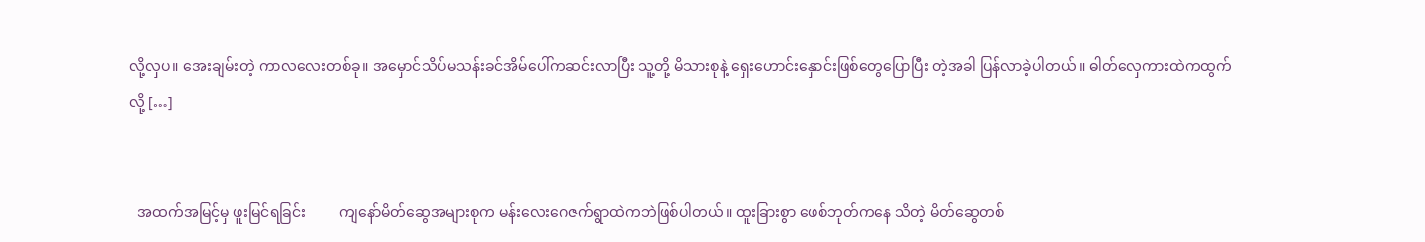လို့လှပ။ အေးချမ်းတဲ့ ကာလလေးတစ်ခု။ အမှောင်သိပ်မသန်းခင်အိမ်ပေါ်ကဆင်းလာပြီး သူ့တို့ မိသားစုနဲ့ ရှေးဟောင်းနှောင်းဖြစ်တွေပြောပြီး တဲ့အခါ ပြန်လာခဲ့ပါတယ်။ ဓါတ်လှေကားထဲကထွက်လို့ […]


  အထက်အမြင့်မှ ဖူးမြင်ရခြင်း         ကျနော်မိတ်ဆွေအများစုက မန်းလေးဂေဇက်ရွာထဲကဘဲဖြစ်ပါတယ်။ ထူးခြားစွာ ဖေစ်ဘုတ်ကနေ သိတဲ့ မိတ်ဆွေတစ်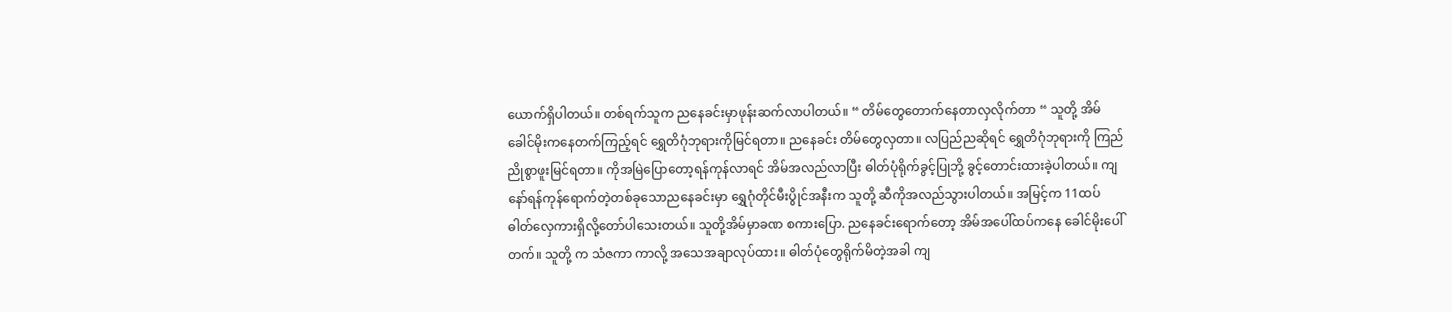ယောက်ရှိပါတယ်။ တစ်ရက်သူက ညနေခင်းမှာဖုန်းဆက်လာပါတယ်။ “ တိမ်တွေတောက်နေတာလှလိုက်တာ “ သူတို့ အိမ်ခေါင်မိုးကနေတက်ကြည့်ရင် ရွှေတိဂုံဘုရားကိုမြင်ရတာ။ ညနေခင်း တိမ်တွေလှတာ။ လပြည်ညဆိုရင် ရွှေတိဂုံဘုရားကို ကြည်ညိုစွာဖူးမြင်ရတာ။ ကိုအမြဲပြောတော့ရန်ကုန်လာရင် အိမ်အလည်လာပြီး ဓါတ်ပုံရိုက်ခွင့်ပြုဘို့ ခွင့်တောင်းထားခဲ့ပါတယ်။ ကျနော်ရန်ကုန်ရောက်တဲ့တစ်ခုသောညနေခင်းမှာ ရွှေဂုံတိုင်မီးပွိုင်အနီးက သူတို့ ဆီကိုအလည်သွားပါတယ်။ အမြင့်က 11ထပ် ဓါတ်လှေကားရှိလို့တော်ပါသေးတယ်။ သူတို့အိမ်မှာခဏ စကားပြော. ညနေခင်းရောက်တော့ အိမ်အပေါ်ထပ်ကနေ ခေါင်မိုးပေါ်တက်။ သူတို့ က သံဇကာ ကာလို့ အသေအချာလုပ်ထား။ ဓါတ်ပုံတွေရိုက်မိတဲ့အခါ ကျ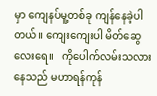မှာ ကျေနပ်မူ့တစ်ခု ကျန်နေခဲ့ပါတယ်။ ကျေးကျေးပါ မိတ်ဆွေလေးရေ။   ကိုပေါက်လမ်းသလားနေသည် မဟာရန်ကုန်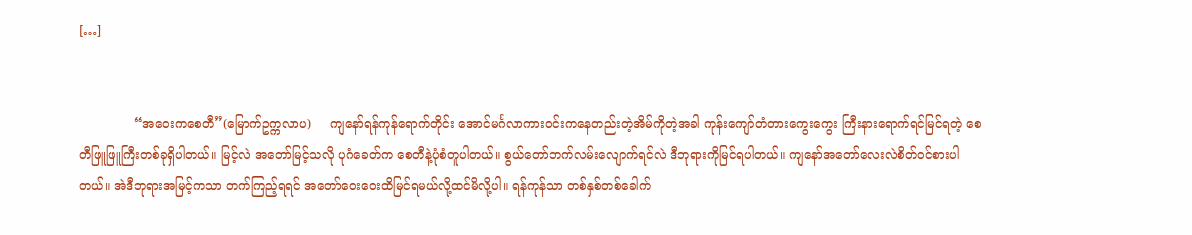[…]


              “အဝေးကစေတီ”(မြောက်ဥက္ကလာပ)     ကျနော်ရန်ကုန်ရောက်တိုင်း အောင်မင်္ဂလာကားဝင်းကနေတည်းတဲ့အိမ်ကိုတဲ့အခါ ကုန်းကျော်တံတားကွေးကွေး ကြီးနားရောက်ရင်မြင်ရတဲ့ စေတီဖြူဖြူကြီးတစ်ခုရှိပါတယ်။ မြင့်လဲ အတော်မြင့်သလို ပုဂံခေတ်က စေတီနဲ့ပုံစံတူပါတယ်။ စွယ်တော်ဘက်လမ်းလျောက်ရင်လဲ ဒီဘုရားကိုမြင်ရပါတယ်။ ကျနော်အတော်လေးလဲစိတ်ဝင်စားပါတယ်။ အဲဒီဘုရားအမြင့်ကသာ တက်ကြည့်ရရင် အတော်ဝေးဝေးထိမြင်ရမယ်လို့ထင်မိလို့ပါ။ ရန်ကုန်သာ တစ်နှစ်တစ်ခေါက်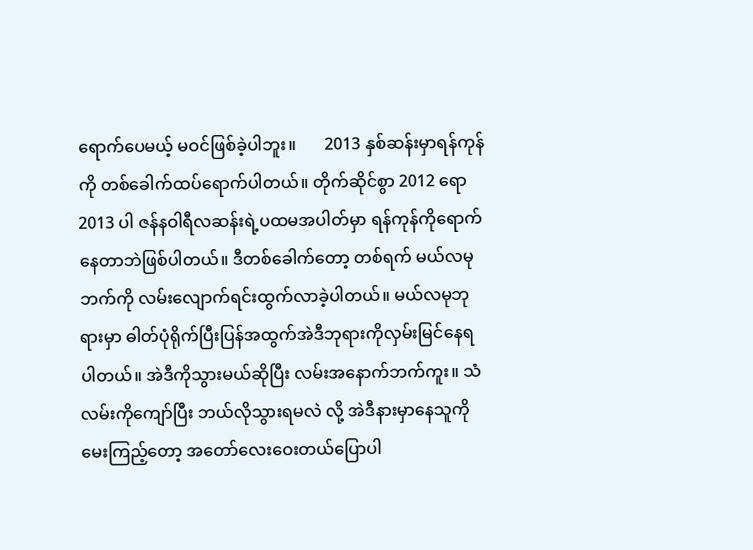ရောက်ပေမယ့် မဝင်ဖြစ်ခဲ့ပါဘူး။       2013 နှစ်ဆန်းမှာရန်ကုန်ကို တစ်ခေါက်ထပ်ရောက်ပါတယ်။ တိုက်ဆိုင်စွာ 2012 ရော 2013 ပါ ဇန်နဝါရီလဆန်းရဲ့ပထမအပါတ်မှာ ရန်ကုန်ကိုရောက်နေတာဘဲဖြစ်ပါတယ်။ ဒီတစ်ခေါက်တော့ တစ်ရက် မယ်လမုဘက်ကို လမ်းလျောက်ရင်းထွက်လာခဲ့ပါတယ်။ မယ်လမုဘုရားမှာ ဓါတ်ပုံရိုက်ပြီးပြန်အထွက်အဲဒီဘုရားကိုလှမ်းမြင်နေရပါတယ်။ အဲဒီကိုသွားမယ်ဆိုပြီး လမ်းအနောက်ဘက်ကူး။ သံလမ်းကိုကျော်ပြီး ဘယ်လိုသွားရမလဲ လို့ အဲဒီနားမှာနေသူကိုမေးကြည့်တော့ အတော်လေးဝေးတယ်ပြောပါ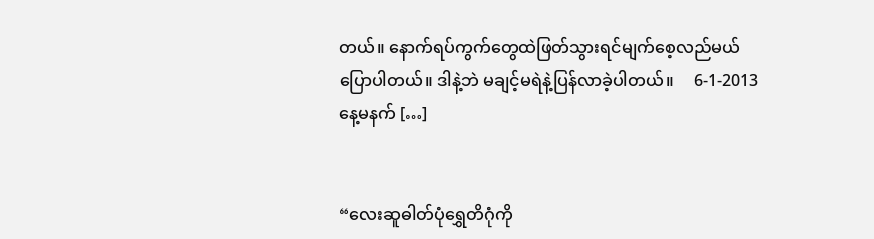တယ်။ နောက်ရပ်ကွက်တွေထဲဖြတ်သွားရင်မျက်စေ့လည်မယ်ပြောပါတယ်။ ဒါနဲ့ဘဲ မချင့်မရဲနဲ့ပြန်လာခဲ့ပါတယ်။     6-1-2013နေ့မနက် […]


“လေးဆူဓါတ်ပုံရွှေတိဂုံကို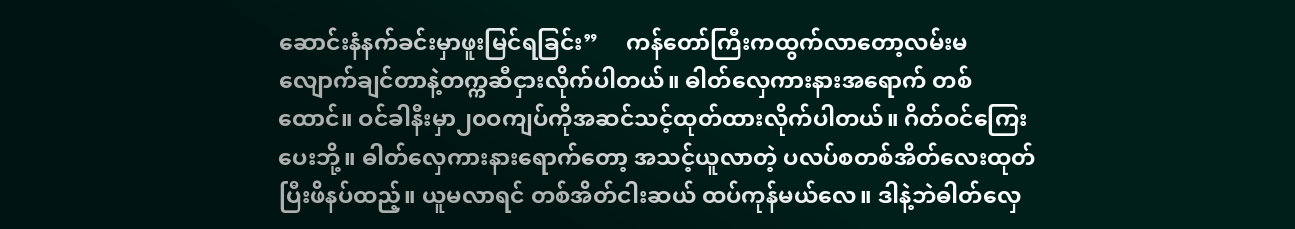ဆောင်းနံနက်ခင်းမှာဖူးမြင်ရခြင်း”     ကန်တော်ကြီးကထွက်လာတော့လမ်းမလျောက်ချင်တာနဲ့တက္ကဆီငှားလိုက်ပါတယ်။ ဓါတ်လှေကားနားအရောက် တစ်ထောင်။ ဝင်ခါနီးမှာ၂၀ဝကျပ်ကိုအဆင်သင့်ထုတ်ထားလိုက်ပါတယ်။ ဂိတ်ဝင်ကြေးပေးဘို့။ ဓါတ်လှေကားနားရောက်တော့ အသင့်ယူလာတဲ့ ပလပ်စတစ်အိတ်လေးထုတ်ပြီးဖိနပ်ထည့်။ ယူမလာရင် တစ်အိတ်ငါးဆယ် ထပ်ကုန်မယ်လေ။ ဒါနဲ့ဘဲဓါတ်လှေ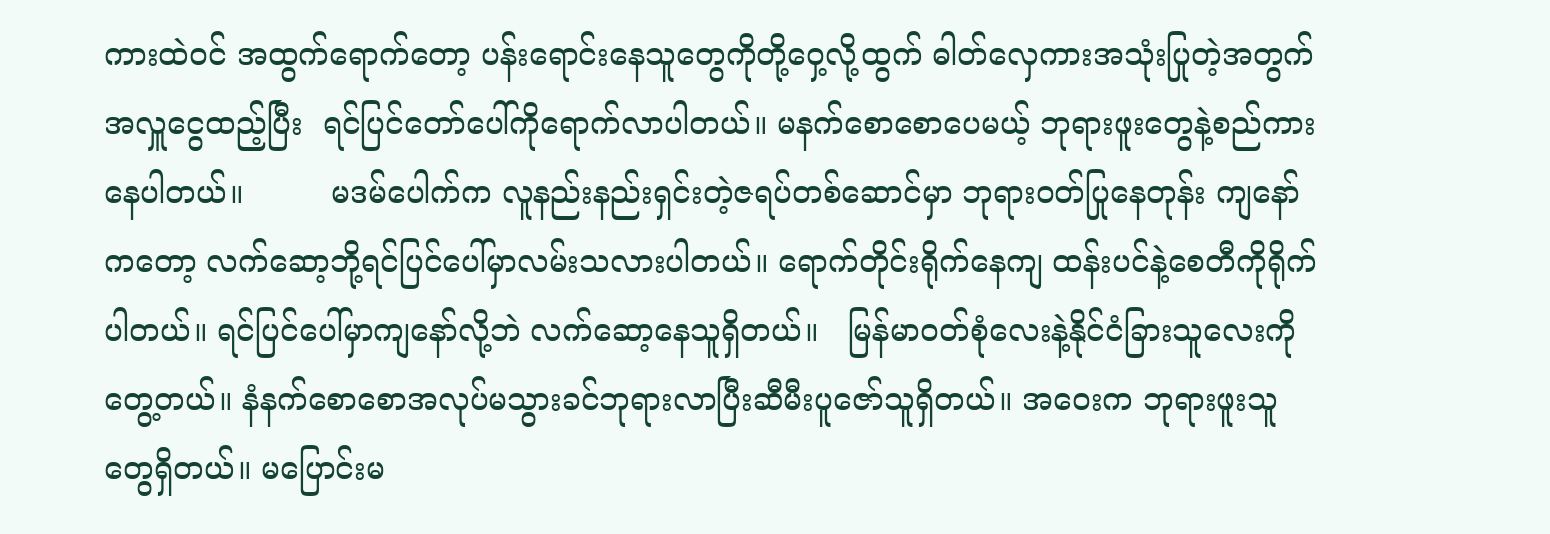ကားထဲဝင် အထွက်ရောက်တော့ ပန်းရောင်းနေသူတွေကိုတို့ဝှေ့လို့ထွက် ဓါတ်လှေကားအသုံးပြုတဲ့အတွက် အလှူငွေထည့်ပြီး  ရင်ပြင်တော်ပေါ်ကိုရောက်လာပါတယ်။ မနက်စောစောပေမယ့် ဘုရားဖူးတွေနဲ့စည်ကားနေပါတယ်။         မဒမ်ပေါက်က လူနည်းနည်းရှင်းတဲ့ဇရပ်တစ်ဆောင်မှာ ဘုရားဝတ်ပြုနေတုန်း ကျနော်ကတော့ လက်ဆော့ဘို့ရင်ပြင်ပေါ်မှာလမ်းသလားပါတယ်။ ရောက်တိုင်းရိုက်နေကျ ထန်းပင်နဲ့စေတီကိုရိုက်ပါတယ်။ ရင်ပြင်ပေါ်မှာကျနော်လို့ဘဲ လက်ဆော့နေသူရှိတယ်။   မြန်မာဝတ်စုံလေးနဲ့နိုင်ငံခြားသူလေးကိုတွေ့တယ်။ နံနက်စောစောအလုပ်မသွားခင်ဘုရားလာပြီးဆီမီးပူဇော်သူရှိတယ်။ အဝေးက ဘုရားဖူးသူတွေရှိတယ်။ မပြောင်းမ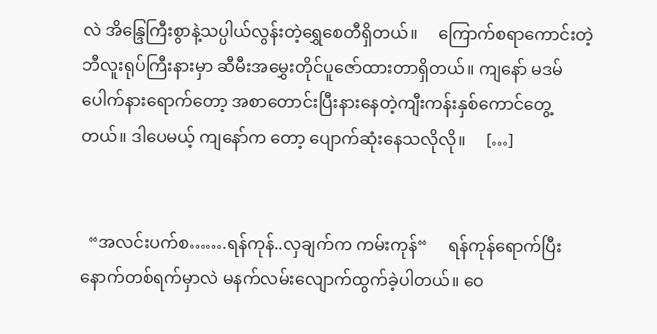လဲ အိန္ဒြေကြီးစွာနဲ့သပ္ပါယ်လွန်းတဲ့ရွှေစေတီရှိတယ်။     ကြောက်စရာကောင်းတဲ့ဘီလူးရုပ်ကြီးနားမှာ ဆီမီးအမွှေးတိုင်ပူဇော်ထားတာရှိတယ်။ ကျနော် မဒမ်ပေါက်နားရောက်တော့ အစာတောင်းပြီးနားနေတဲ့ကျီးကန်းနှစ်ကောင်တွေ့တယ်။ ဒါပေမယ့် ကျနော်က တော့ ပျောက်ဆုံးနေသလိုလို။     […]


  “အလင်းပက်စ…….ရန်ကုန်..လှချက်က ကမ်းကုန်“     ရန်ကုန်ရောက်ပြီးနောက်တစ်ရက်မှာလဲ မနက်လမ်းလျောက်ထွက်ခဲ့ပါတယ်။ ဝေ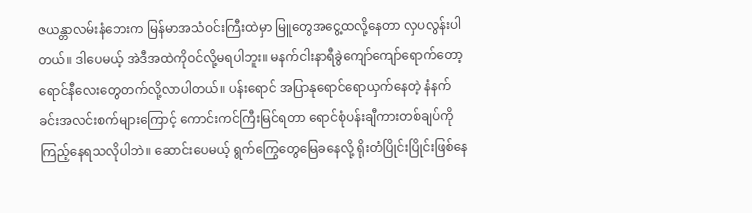ဇယန္တာလမ်းနံဘေးက မြန်မာအသံဝင်းကြီးထဲမှာ မြူတွေအငွေ့ထလို့နေတာ လှပလွန်းပါတယ်။ ဒါပေမယ့် အဲဒီအထဲကိုဝင်လို့မရပါဘူး။ မနက်ငါးနာရီခွဲကျော်ကျော်ရောက်တော့ ရောင်နီလေးတွေတက်လို့လာပါတယ်။ ပန်းရောင် အပြာနုရောင်ရောယှက်နေတဲ့ နံနက်ခင်းအလင်းစက်များကြောင့် ကောင်းကင်ကြီးမြင်ရတာ ရောင်စုံပန်းချီကားတစ်ချပ်ကိုကြည့်နေရသလိုပါဘဲ။ ဆောင်းပေမယ့် ရွက်ကြွေတွေမြေခနေလို့ ရိုးတံပြိုင်းပြိုင်းဖြစ်နေ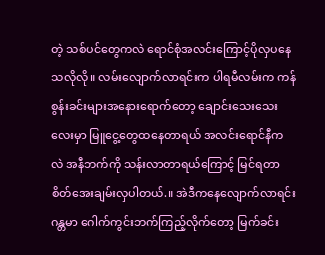တဲ့ သစ်ပင်တွေကလဲ ရောင်စုံအလင်းကြောင့်ပိုလှပနေသလိုလို။ လမ်းလျောက်လာရင်းက ပါရမီလမ်းက ကန်စွန်းခင်းများအနေားရောက်တော့ ချောင်းသေးသေးလေးမှာ မြူငွေ့တွေထနေတာရယ် အလင်းရောင်နီက လဲ အနီဘက်ကို သန်းလာတာရယ်ကြောင့် မြင်ရတာ စိတ်အေးချမ်းလှပါတယ်.။ အဲဒီကနေလျောက်လာရင်း ဂန္တမာ ဂေါက်ကွင်းဘက်ကြည့်လိုက်တော့ မြက်ခင်း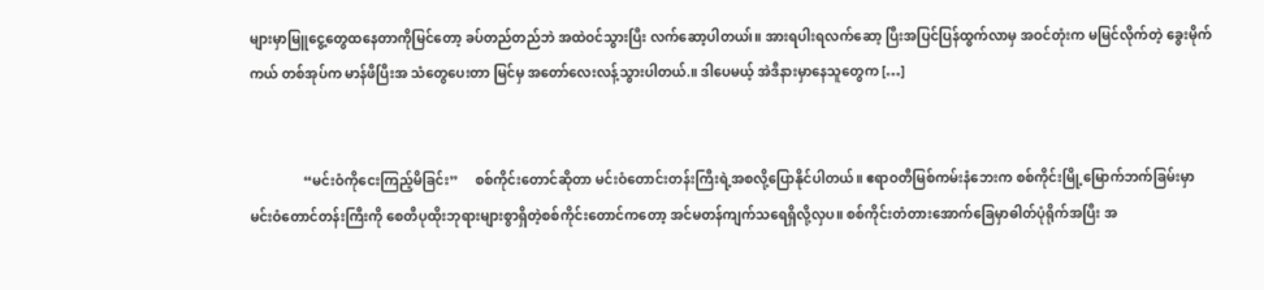များမှာမြူငွေ့တွေထနေတာကိုမြင်တော့ ခပ်တည်တည်ဘဲ အထဲဝင်သွားပြီး လက်ဆော့ပါတယ၊်။ အားရပါးရလက်ဆော့ ပြီးအပြင်ပြန်ထွက်လာမှ အဝင်တုံးက မမြင်လိုက်တဲ့ ခွေးမိုက်ကယ် တစ်အုပ်က မာန်ဖီပြီးအ သံတွေပေးတာ မြင်မှ အတော်လေးလန့်သွားပါတယ်.။ ဒါပေမယ့် အဲဒီနားမှာနေသူတွေက […]


                “မင်းဝံကိုငေးကြည့်မိခြင်း”     စစ်ကိုင်းတောင်ဆိုတာ မင်းဝံတောင်းတန်းကြီးရဲ့အစလို့ပြောနိုင်ပါတယ်။ ဧရာဝတီမြစ်ကမ်းနံဘေးက စစ်ကိုင်းမြို့မြောက်ဘက်ခြမ်းမှာမင်းဝံတောင်တန်းကြီးကို စေတီပုထိုးဘုရားများစွာရှိတဲ့စစ်ကိုင်းတောင်ကတော့ အင်မတန်ကျက်သရေရှိလို့လှပ။ စစ်ကိုင်းတံတားအောက်ခြေမှာဓါတ်ပုံရိုက်အပြီး အ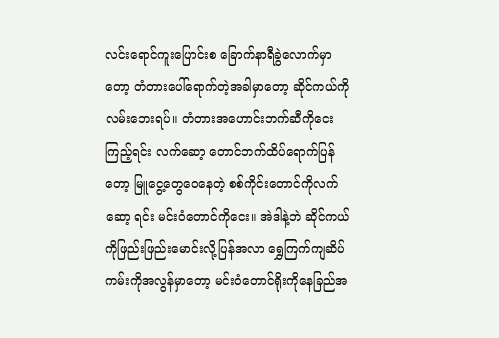လင်းရောင်ကူးပြောင်းစ ခြောက်နာရီခွဲလောက်မှာတော့ တံတားပေါ်ရောက်တဲ့အခါမှာတော့ ဆိုင်ကယ်ကိုလမ်းဘေးရပ်။ တံတားအဟောင်းဘက်ဆီကိုငေးကြည့်ရင်း လက်ဆော့ တောင်ဘက်ထိပ်ရောက်ပြန်တော့ မြူငွေ့တွေဝေနေတဲ့ စစ်ကိုင်းတောင်ကိုလက်ဆော့ ရင်း မင်းဝံတောင်ကိုငေး။ အဲဒါနဲ့ဘဲ ဆိုင်ကယ်ကိုဖြည်းဖြည်းမောင်းလို့ပြန်အလာ ရွှေကြက်ကျဆိပ်ကမ်းကိုအလွန်မှာတော့ မင်းဝံတောင်ရိုးကိုနေခြည်အ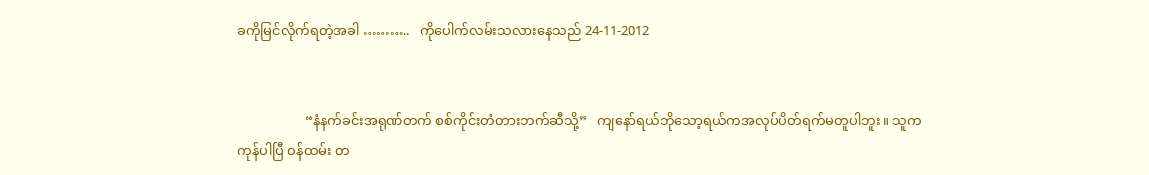ခကိုမြင်လိုက်ရတဲ့အခါ ………..   ကိုပေါက်လမ်းသလားနေသည် 24-11-2012


                    “နံနက်ခင်းအရုဏ်တက် စစ်ကိုင်းတံတားဘက်ဆီသို့”   ကျနော်ရယ်ဘိုသော့ရယ်ကအလုပ်ပိတ်ရက်မတူပါဘူး။ သူက ကုန်ပါပြီ ဝန်ထမ်း တ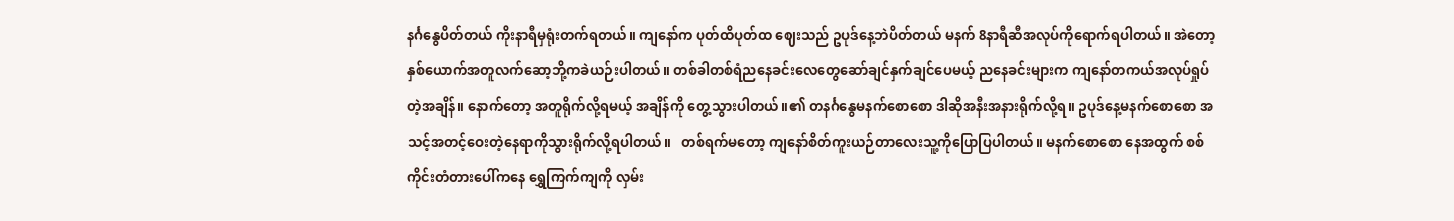နင်္ဂနွေပိတ်တယ် ကိုးနာရီမှရုံးတက်ရတယ်။ ကျနော်က ပုတ်ထိပုတ်ထ ဈေးသည် ဥပုဒ်နေ့ဘဲပိတ်တယ် မနက် 8နာရီဆီအလုပ်ကိုရောက်ရပါတယ်။ အဲတော့ နှစ်ယောက်အတူလက်ဆော့ဘို့ကခဲယဉ်းပါတယ်။ တစ်ခါတစ်ရံညနေခင်းလေတွေဆော်ချင်နှက်ချင်ပေမယ့် ညနေခင်းများက ကျနော်တကယ်အလုပ်ရှုပ်တဲ့အချိန်။ နောက်တော့ အတူရိုက်လို့ရမယ့် အချိန်ကို တွေ့သွားပါတယ်။၏ တနင်္ဂနွေမနက်စောစော ဒါဆိုအနီးအနားရိုက်လို့ရ။ ဥပုဒ်နေ့မနက်စောစော အသင့်အတင့်ဝေးတဲ့နေရာကိုသွားရိုက်လို့ရပါတယ်။   တစ်ရက်မတော့ ကျနော်စိတ်ကူးယဉ်တာလေးသူ့ကိုပြောပြပါတယ်။ မနက်စောစော နေအထွက် စစ်ကိုင်းတံတားပေါ်ကနေ ရွှေကြက်ကျကို လှမ်း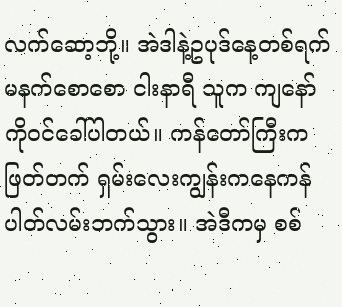လက်ဆော့ဘို့။ အဲဒါနဲ့ဥပုဒ်နေ့တစ်ရက် မနက်စောစော ငါးနာရီ သူက ကျနော်ကိုဝင်ခေါ်ပါတယ်။ ကန်တော်ကြီးကဖြတ်တက် ရှမ်းလေးကျွန်းကနေကန်ပါတ်လမ်းဘက်သွား။ အဲဒီကမှ စစ်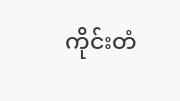ကိုင်းတံ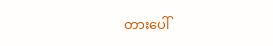တားပေါ်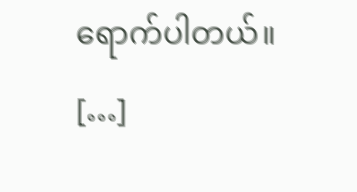ရောက်ပါတယ်။ […]